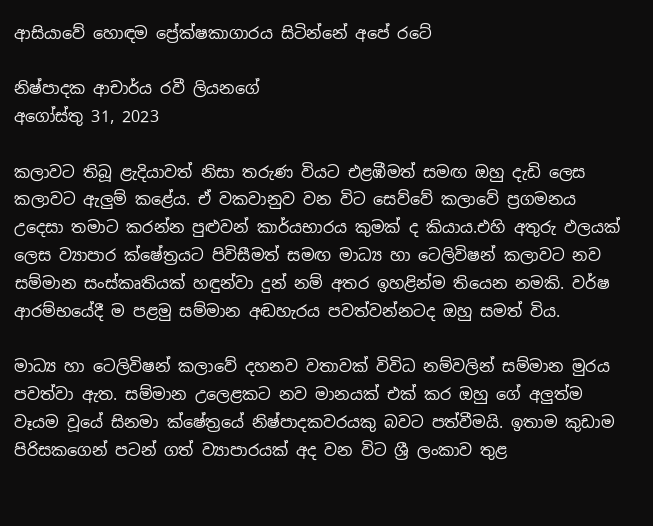ආසියාවේ හොඳම ප්‍රේක්ෂකාගාරය සිටින්නේ අපේ රටේ

නිෂ්පාදක ආචාර්ය රවී ලියනගේ
අගෝස්තු 31, 2023

කලාවට තිබූ ළැදියාවත් නිසා තරුණ වියට එළඹීමත් සමඟ ඔහු දැඩි ලෙස කලාවට ඇලුම් කළේය. ඒ වකවානුව වන විට සෙව්වේ කලාවේ ප්‍රගමනය උදෙසා තමාට කරන්න පුළුවන් කාර්යභාරය කුමක් ද කියාය.එහි අතුරු ඵලයක් ලෙස ව්‍යාපාර ක්ෂේත්‍රයට පිවිසීමත් සමඟ මාධ්‍ය හා ටෙලිවිෂන් කලාවට නව සම්මාන සංස්කෘතියක් හඳුන්වා දුන් නම් අතර ඉහළින්ම තියෙන නමකි. වර්ෂ ආරම්භයේදී ම පළමු සම්මාන අඬහැරය පවත්වන්නටද ඔහු සමත් විය.

මාධ්‍ය හා ටෙලිවිෂන් කලාවේ දහනව වතාවක් විවිධ නම්වලින් සම්මාන මුරය පවත්වා ඇත. සම්මාන උලෙළකට නව මානයක් එක් කර ඔහු ගේ අලුත්ම වෑයම වූයේ සිනමා ක්ෂේත්‍රයේ නිෂ්පාදකවරයකු බවට පත්වීමයි. ඉතාම කුඩාම පිරිසකගෙන් පටන් ගත් ව්‍යාපාරයක් අද වන විට ශ්‍රී ලංකාව තුළ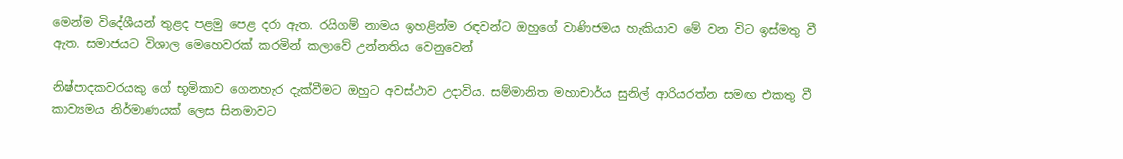මෙන්ම විදේශීයන් තුළද පළමු පෙළ දරා ඇත. රයිගම් නාමය ඉහළින්ම රඳවන්ට ඔහුගේ වාණිජමය හැකියාව මේ වන විට ඉස්මතු වී ඇත. සමාජයට විශාල මෙහෙවරක් කරමින් කලාවේ උන්නතිය වෙනුවෙන්

නිෂ්පාදකවරයකු ගේ භූමිකාව ගෙනහැර දැක්වීමට ඔහුට අවස්ථාව උදාවිය. සම්මානිත මහාචාර්ය සුනිල් ආරියරත්න සමඟ එකතු වී කාව්‍යමය නිර්මාණයක් ලෙස සිනමාවට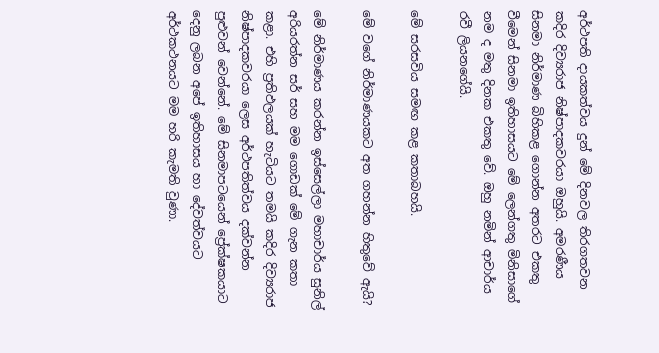අර්ථපති දායකත්වය දුන් මේ දිනවල තිරගතවන කදිර දිව්‍යරාජ නිෂ්පාදකවරයා ඔහුයි. අමරණීය සිනමා නිර්මාණ බිහිකළ ගොන්න අතරට එකතු වීමෙන් සිනමා ඉතිහාසයට මේ ලෙන්ගතු මිනිසාගේ නම ද මතු දිනක එකතු වේ. ඔහු නමින් ආචාර්ය රවී ලියනගේයි.

මේ සරසවිය සමඟ කළ කතාබහයි.

මේ වගේ නිර්මාණයකට අත ගහන්න හිතුවේ ඇයි?

මේ නිර්මාණය කරන්න ඉස්සෙල්ලා මහාචාර්ය සුනිල් අරියරත්න සර් සහ මම ගොඩක් මේ ගැන කතා කළා. එහි ප්‍රතිඵලයක් හැටියට තමයි කදිර දිව්‍යරාජ නිෂ්පාදකවරයා ලෙස අර්ථපතිත්වය දක්වන්න පුළුවන් වෙන්නේ. මේ සිනමාපටයෙන් ප්‍රේක්ෂකයාට දෙනු ලබන අපේ ඉතිහාසය හා දේවත්වයට අර්ථකථනයට මම හරි කැමති වුණා.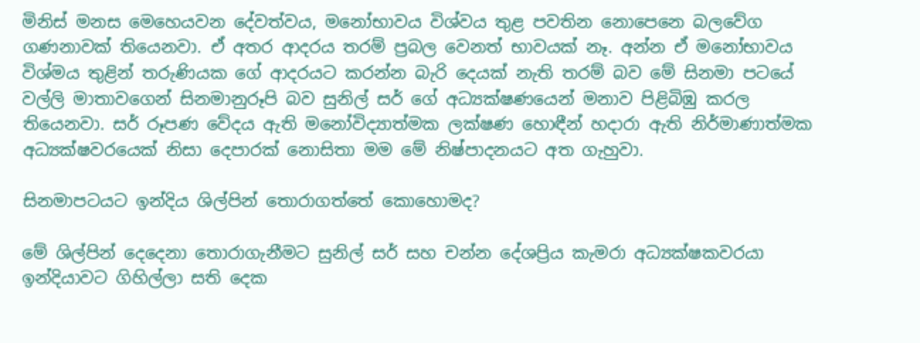මිනිස් මනස මෙහෙයවන දේවත්වය, මනෝභාවය විශ්වය තුළ පවතින නොපෙනෙ බලවේග ගණනාවක් තියෙනවා. ඒ අතර ආදරය තරම් ප්‍රබල වෙනත් භාවයක් නෑ. අන්න ඒ මනෝභාවය විශ්මය තුළින් තරුණියක ගේ ආදරයට කරන්න බැරි දෙයක් නැති තරම් බව මේ සිනමා පටයේ වල්ලි මාතාවගෙන් සිනමානුරූපි බව සුනිල් සර් ගේ අධ්‍යක්ෂණයෙන් මනාව පිළිබිඹු කරල තියෙනවා. සර් රූපණ වේදය ඇති මනෝවිද්‍යාත්මක ලක්ෂණ හොඳීන් හදාරා ඇති නිර්මාණාත්මක අධ්‍යක්ෂවරයෙක් නිසා දෙපාරක් නොසිතා මම මේ නිෂ්පාදනයට අත ගැහුවා.

සිනමාපටයට ඉන්දිය ශිල්පින් තොරාගත්තේ කොහොමද?

මේ ශිල්පින් දෙදෙනා තොරාගැනීමට සුනිල් සර් සහ චන්න දේශප්‍රිය කැමරා අධ්‍යක්ෂකවරයා ඉන්දියාවට ගිහිල්ලා සති දෙක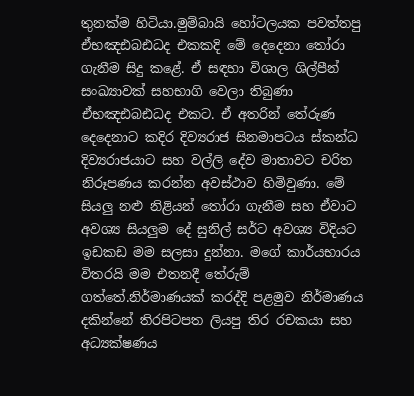තුනක්ම හිටියා.මුම්බායි හෝටලයක පවත්තපු ඒභඤඪබඪධද එකකදි මේ දෙදෙනා තෝරා ගැනීම සිදු කළේ. ඒ සඳහා විශාල ශිල්පීන් සංඛ්‍යාවක් සහභාගි වෙලා තිබුණා ඒභඤඪබඪධද එකට. ඒ අතරින් තේරුණ දෙදෙනාට කදිර දිව්‍යරාජ සිනමාපටය ස්කන්ධ දිව්‍යරාජයාට සහ වල්ලි දේව මාතාවට චරිත නිරූපණය කරන්න අවස්ථාව හිමිවුණා. මේ සියලු නළු නිළියන් තෝරා ගැනීම සහ ඒවාට අවශ්‍ය සියලුම දේ සුනිල් සර්ට අවශ්‍ය විදියට ඉඩකඩ මම සලසා දුන්නා. මගේ කාර්යභාරය විතරයි මම එතනදී තේරුම් ගත්තේ.නිර්මාණයක් කරද්දි පළමුව නිර්මාණය දකින්නේ තිරපිටපත ලියපු තිර රචකයා සහ අධ්‍යක්ෂණය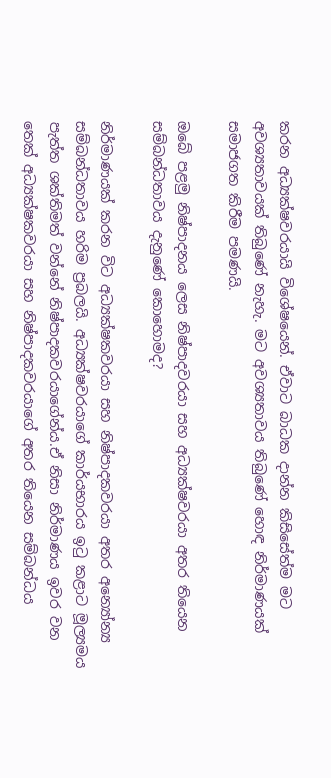කරන අධ්‍යක්ෂවරයායි විශේෂයෙන්. ඒවාට බාධක දාන්න කිසිසේත්ම මට අවශ්‍යතාවයක් තිබුණේ නැහැ. මට අවශ්‍යතාවය තිබුණේ හොඳ නිර්මාණයක් සමාජගත කිරීම පමණයි.

ඔබේ පළමු නිෂ්පාදනය ලෙස නිෂ්පාදවරයා සහ අධ්‍යක්ෂවරයා අතර තියෙන සම්බන්ධතාවය දැනුණේ කොහොමද?

නිර්මාණයක් කරන විට අධ්‍යක්ෂකවරයා සහ නිෂ්පාදකවරයා අතර අන්‍යෝන්‍ය සම්බන්ධතාවය හරිම ප්‍රබලයි. අධ්‍යක්ෂවරයාගේ කාර්යභාරය ඉටු කළාට මූල්‍යමය පැත්ත ශක්තිමත් වන්නේ නිෂ්පාදකවරයාගේන්ය.ඒ නිසා නිර්මාණය ඉවර වන තෙක් අධ්‍යක්ෂකවරයා සහ නිෂ්පාදකවරයාගේ අතර තියෙන සම්බන්ධය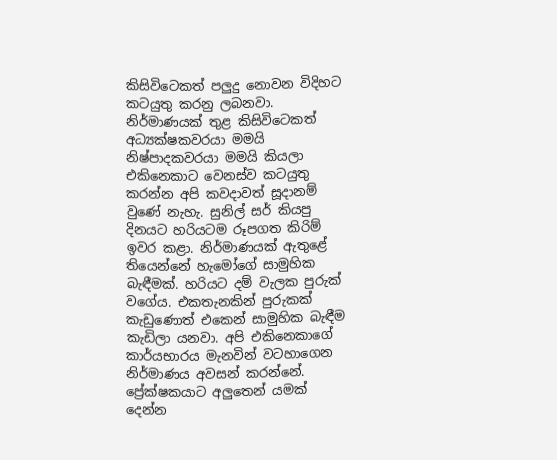කිසිවිටෙකත් පලුදු නොවන විදිහට කටයුතු කරනු ලබනවා. නිර්මාණයක් තුළ කිසිවිටෙකත් අධ්‍යක්ෂකවරයා මමයි නිෂ්පාදකවරයා මමයි කියලා එකිනෙකාට වෙනස්ව කටයුතු කරන්න අපි කවදාවත් සූදානම් වුණේ නැහැ. සුනිල් සර් කියපු දිනයට හරියටම රූපගත කිරිම් ඉවර කළා. නිර්මාණයක් ඇතුළේ තියෙන්නේ හැමෝගේ සාමුහික බැඳීමක්. හරියට දම් වැලක පුරුක් වගේය. එකතැනකින් පුරුකක් කැඩුණොත් එකෙන් සාමුහික බැඳීම කැඩිලා යනවා. අපි එකිනෙකාගේ කාර්යභාරය මැනවින් වටහාගෙන නිර්මාණය අවසන් කරන්නේ. ප්‍රේක්ෂකයාට අලුතෙන් යමක් දෙන්න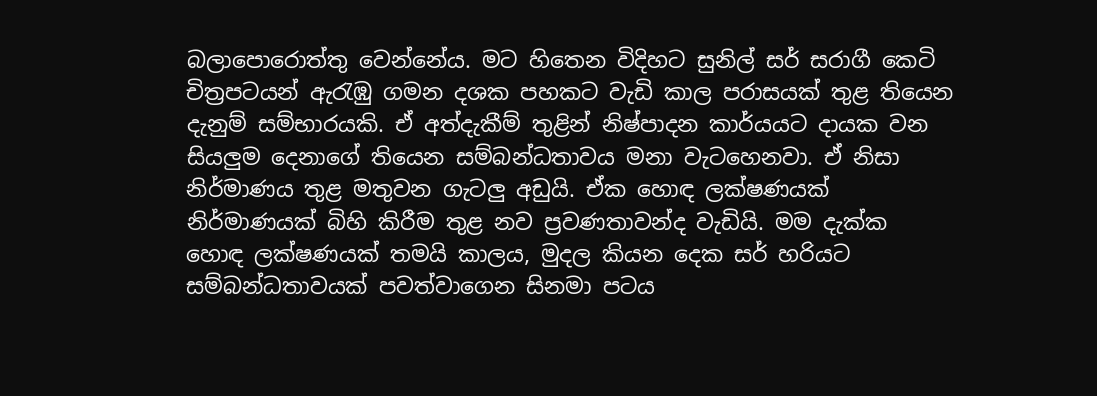බලාපොරොත්තු වෙන්නේය. මට හිතෙන විදිහට සුනිල් සර් සරාගී කෙටි චිත්‍රපටයන් ඇරැඹු ගමන දශක පහකට වැඩි කාල පරාසයක් තුළ තියෙන දැනුම් සම්භාරයකි. ඒ අත්දැකීම් තුළින් නිෂ්පාදන කාර්යයට දායක වන සියලුම දෙනාගේ තියෙන සම්බන්ධතාවය මනා වැටහෙනවා. ඒ නිසා නිර්මාණය තුළ මතුවන ගැටලු අඩුයි. ඒක හොඳ ලක්ෂණයක් නිර්මාණයක් බිහි කිරීම තුළ නව ප්‍රවණතාවන්ද වැඩියි. මම දැක්ක හොඳ ලක්ෂණයක් තමයි කාලය, මුදල කියන දෙක සර් හරියට සම්බන්ධතාවයක් පවත්වාගෙන සිනමා පටය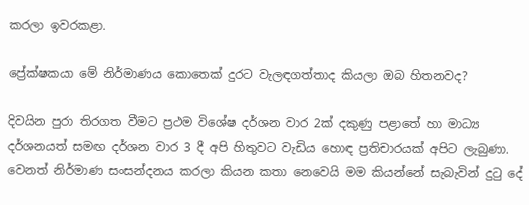කරලා ඉවරකළා.

ප්‍රේක්ෂකයා මේ නිර්මාණය කොතෙක් දුරට වැලඳගත්තාද කියලා ඔබ හිතනවද?

දිවයින පුරා තිරගත වීමට ප්‍රථම විශේෂ දර්ශන වාර 2ක් දකුණු පළාතේ හා මාධ්‍ය දර්ශනයත් සමඟ දර්ශන වාර 3 දී අපි හිතුවට වැඩිය හොඳ ප්‍රතිචාරයක් අපිට ලැබුණා. වෙනත් නිර්මාණ සංසන්දනය කරලා කියන කතා නෙවෙයි මම කියන්නේ සැබැවින් දුටු දේ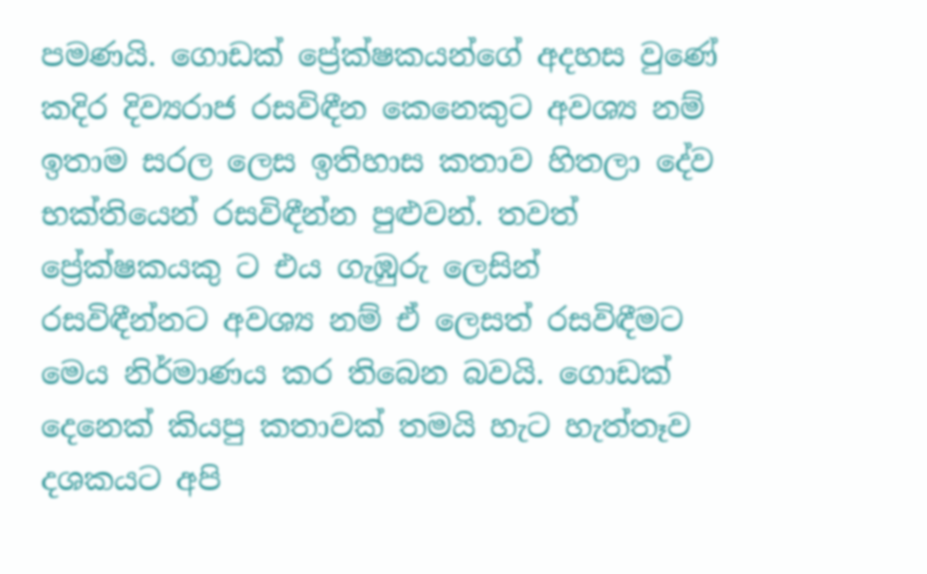පමණයි. ගොඩක් ප්‍රේක්ෂකයන්ගේ අදහස වුණේ කදිර දිව්‍යරාජ රසවිඳීන කෙනෙකුට අවශ්‍ය නම් ඉතාම සරල ලෙස ඉතිහාස කතාව හිතලා දේව භක්තියෙන් රසවිඳීන්න පුළුවන්. තවත් ප්‍රේක්ෂකයකු ට එය ගැඹුරු ලෙසින් රසවිඳීන්නට අවශ්‍ය නම් ඒ ලෙසත් රසවිඳීමට මෙය නිර්මාණය කර තිබෙන බවයි. ගොඩක් දෙනෙක් කියපු කතාවක් තමයි හැට හැත්තෑව දශකයට අපි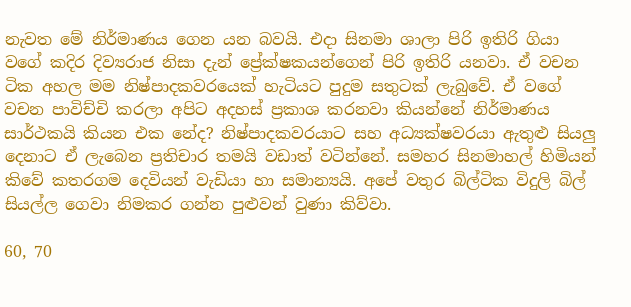නැවත මේ නිර්මාණය ගෙන යන බවයි. එදා සිනමා ශාලා පිරි ඉතිරි ගියා වගේ කදිර දිව්‍යරාජ නිසා දැන් ප්‍රේක්ෂකයන්ගෙන් පිරි ඉතිරි යනවා. ඒ වචන ටික අහල මම නිෂ්පාදකවරයෙක් හැටියට පුදුම සතුටක් ලැබුවේ. ඒ වගේ වචන පාවිච්චි කරලා අපිට අදහස් ප්‍රකාශ කරනවා කියන්නේ නිර්මාණය සාර්ථකයි කියන එක නේද? නිෂ්පාදකවරයාට සහ අධ්‍යක්ෂවරයා ඇතුළු සියලු දෙනාට ඒ ලැබෙන ප්‍රතිචාර තමයි වඩාත් වටින්නේ. සමහර සිනමාහල් හිමියන් කිවේ කතරගම දෙවියන් වැඩියා හා සමාන්‍යයි. අපේ වතුර බිල්ටික විදුලි බිල් සියල්ල ගෙවා නිමකර ගන්න පුළුවන් වුණා කිව්වා.

60, 70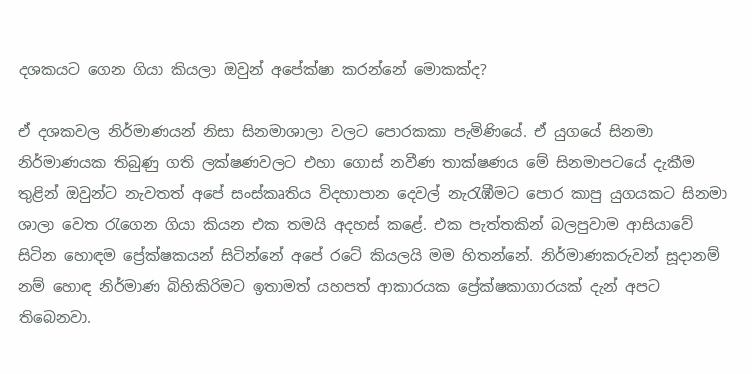දශකයට ගෙන ගියා කියලා ඔවුන් අපේක්ෂා කරන්නේ මොකක්ද?

ඒ දශකවල නිර්මාණයන් නිසා සිනමාශාලා වලට පොරකකා පැමිණියේ. ඒ යුගයේ සිනමා නිර්මාණයක තිබුණු ගති ලක්ෂණවලට එහා ගොස් නවීණ තාක්ෂණය මේ සිනමාපටයේ දැකීම තුළින් ඔවුන්ට නැවතත් අපේ සංස්කෘතිය විදහාපාන දෙවල් නැරැඹීමට පොර කාපු යුගයකට සිනමා ශාලා වෙත රැගෙන ගියා කියන එක තමයි අදහස් කළේ. එක පැත්තකින් බලපුවාම ආසියාවේ සිටින හොඳම ප්‍රේක්ෂකයන් සිටින්නේ අපේ රටේ කියලයි මම හිතන්නේ. නිර්මාණකරුවන් සූදානම් නම් හොඳ නිර්මාණ බිහිකිරිමට ඉතාමත් යහපත් ආකාරයක ප්‍රේක්ෂකාගාරයක් දැන් අපට තිබෙනවා.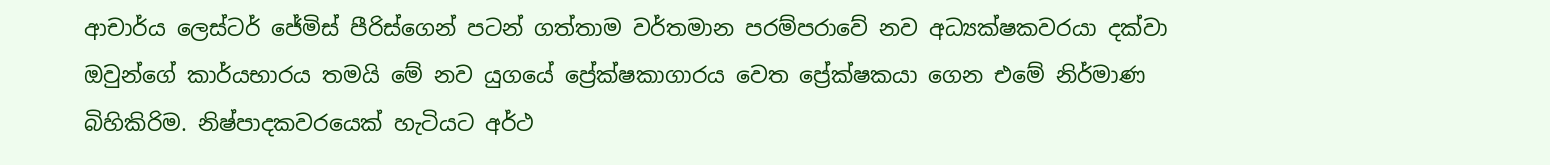ආචාර්ය ලෙස්ටර් ජේමිස් පීරිස්ගෙන් පටන් ගත්තාම වර්තමාන පරම්පරාවේ නව අධ්‍යක්ෂකවරයා දක්වා ඔවුන්ගේ කාර්යභාරය තමයි මේ නව යුගයේ ප්‍රේක්ෂකාගාරය වෙත ප්‍රේක්ෂකයා ගෙන එමේ නිර්මාණ බිහිකිරිම. නිෂ්පාදකවරයෙක් හැටියට අර්ථ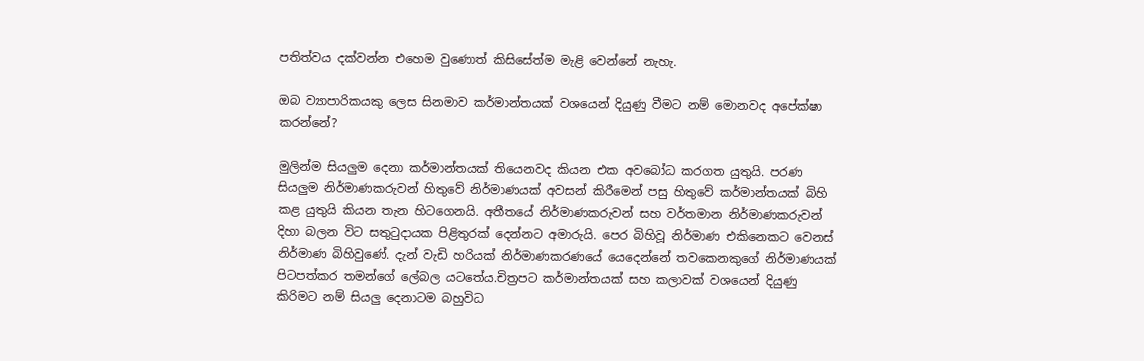පතිත්වය දක්වන්න එහෙම වුණොත් කිසිසේත්ම මැළි වෙන්නේ නැහැ.

ඔබ ව්‍යාපාරිකයකු ලෙස සිනමාව කර්මාන්තයක් වශයෙන් දියුණු වීමට නම් මොනවද අපේක්ෂා කරන්නේ?

මුලින්ම සියලුම දෙනා කර්මාන්තයක් තියෙනවද කියන එක අවබෝධ කරගත යුතුයි. පරණ සියලුම නිර්මාණකරුවන් හිතුවේ නිර්මාණයක් අවසන් කිරීමෙන් පසු හිතුවේ කර්මාන්තයක් බිහි කළ යුතුයි කියන තැන හිටගෙනයි. අතීතයේ නිර්මාණකරුවන් සහ වර්තමාන නිර්මාණකරුවන් දිහා බලන විට සතුටුදායක පිළිතුරක් දෙන්නට අමාරුයි. පෙර බිහිවූ නිර්මාණ එකිනෙකට වෙනස් නිර්මාණ බිහිවුණේ. දැන් වැඩි හරියක් නිර්මාණකරණයේ යෙදෙන්නේ තවකෙනකුගේ නිර්මාණයක් පිටපත්කර තමන්ගේ ලේබල යටතේය.චිත්‍රපට කර්මාන්තයක් සහ කලාවක් වශයෙන් දියුණු කිරිමට නම් සියලු දෙනාටම බහුවිධ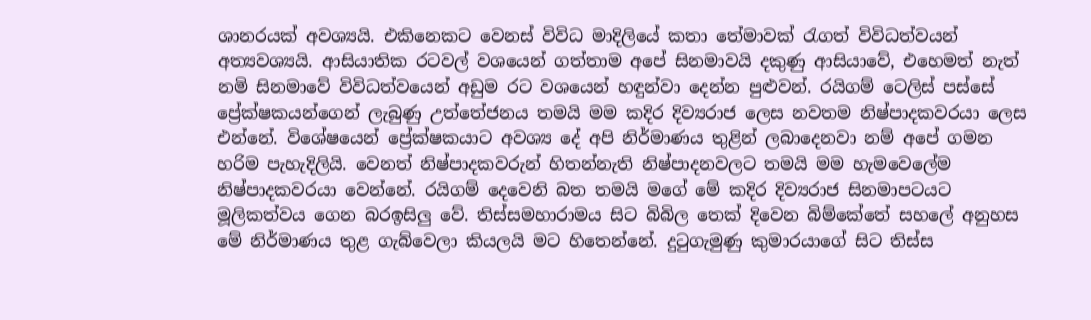ශානරයක් අවශ්‍යයි. එකිනෙකට වෙනස් විවිධ මාදිලියේ කතා තේමාවක් රැගත් විවිධත්වයන් අත්‍යවශ්‍යයි. ආසියාතික රටවල් වශයෙන් ගත්තාම අපේ සිනමාවයි දකුණු ආසියාවේ, එහෙමත් නැත් නමි සිනමාවේ විවිධත්වයෙන් අඩුම රට වශයෙන් හඳුන්වා දෙන්න පුළුවන්. රයිගම් ටෙලිස් පස්සේ ප්‍රේක්ෂකයන්ගෙන් ලැබුණු උත්තේජනය තමයි මම කදිර දිව්‍යරාජ ලෙස නවතම නිෂ්පාදකවරයා ලෙස එන්නේ. විශේෂයෙන් ප්‍රේක්ෂකයාට අවශ්‍ය දේ අපි නිර්මාණය තුළින් ලබාදෙනවා නම් අපේ ගමන හරිම පැහැදිලියි. වෙනත් නිෂ්පාදකවරුන් හිතන්නැති නිෂ්පාදනවලට තමයි මම හැමවෙලේම නිෂ්පාදකවරයා වෙන්නේ. රයිගම් දෙවෙනි බත තමයි මගේ මේ කදිර දිව්‍යරාජ සිනමාපටයට මූලිකත්වය ගෙන බරඉසිලු වේ. තිස්සමහාරාමය සිට බිබිල තෙක් දිවෙන බිම්කේතේ සහලේ අනුහස මේ නිර්මාණය තුළ ගැබ්වෙලා කියලයි මට හිතෙන්නේ. දුටුගැමුණු කුමාරයාගේ සිට තිස්ස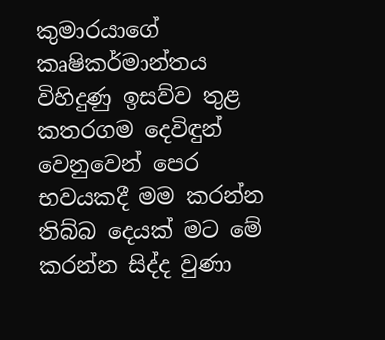කුමාරයාගේ කෘෂිකර්මාන්තය විහිදුණු ඉසව්ව තුළ කතරගම දෙවිඳුන් වෙනුවෙන් පෙර භවයකදී මම කරන්න තිබ්බ දෙයක් මට මේ කරන්න සිද්ද වුණා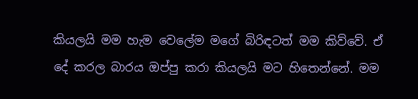කියලයි මම හැම වෙලේම මගේ බිරිඳටත් මම කිව්වේ. ඒ දේ කරල බාරය ඔප්පු කරා කියලයි මට හිතෙන්නේ. මම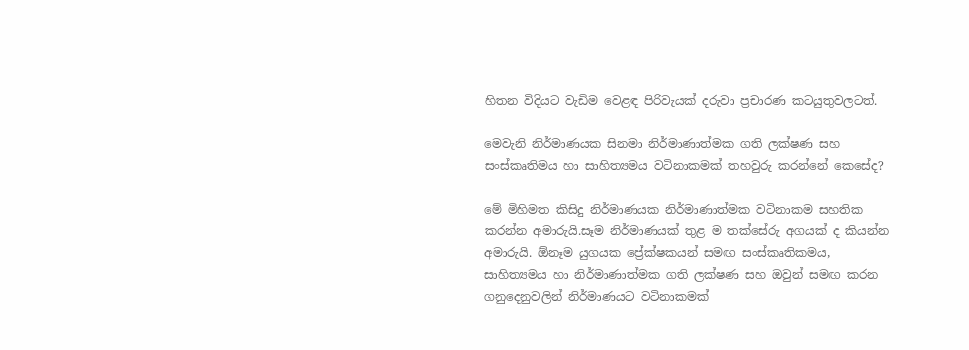හිතන විදියට වැඩිම වෙළඳ පිරිවැයක් දරුවා ප්‍රචාරණ කටයුතුවලටත්.

මෙවැනි නිර්මාණයක සිනමා නිර්මාණාත්මක ගති ලක්ෂණ සහ සංස්කෘතිමය හා සාහිත්‍යමය වටිනාකමක් තහවුරු කරන්නේ කෙසේද?

මේ මිහිමත කිසිදු නිර්මාණයක නිර්මාණාත්මක වටිනාකම සහතික කරන්න අමාරුයි.සෑම නිර්මාණයක් තුළ ම තක්සේරු අගයක් ද කියන්න අමාරුයි. ඕනෑම යුගයක ප්‍රේක්ෂකයන් සමඟ සංස්කෘතිකමය, සාහිත්‍යමය හා නිර්මාණාත්මක ගති ලක්ෂණ සහ ඔවුන් සමඟ කරන ගනුදෙනුවලින් නිර්මාණයට වටිනාකමක්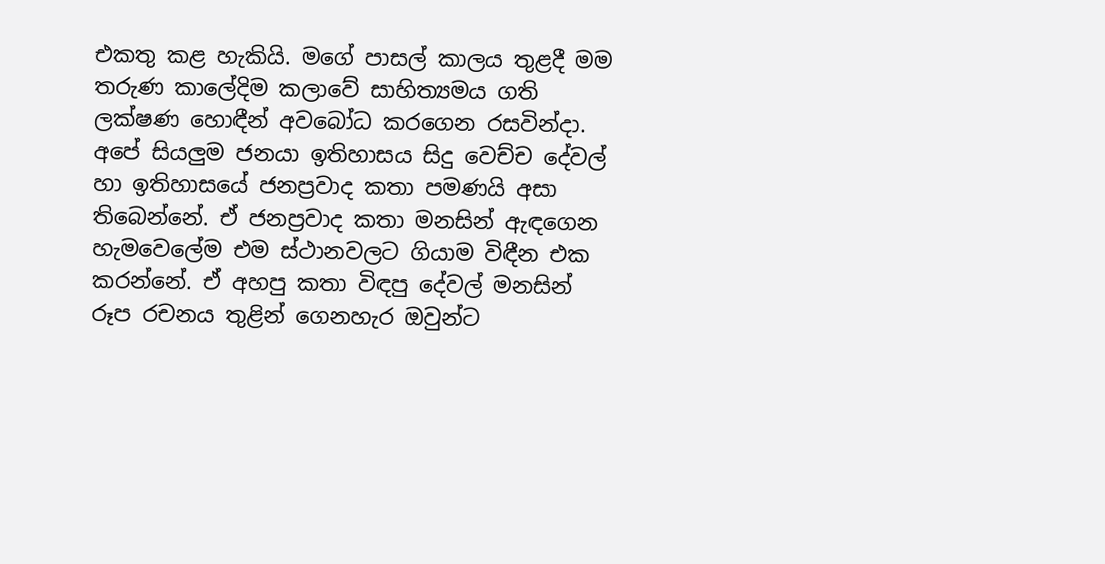එකතු කළ හැකියි. මගේ පාසල් කාලය තුළදී මම තරුණ කාලේදිම කලාවේ සාහිත්‍යමය ගති ලක්ෂණ හොඳීන් අවබෝධ කරගෙන රසවින්දා. අපේ සියලුම ජනයා ඉතිහාසය සිදු වෙච්ච දේවල් හා ඉතිහාසයේ ජනප්‍රවාද කතා පමණයි අසා තිබෙන්නේ. ඒ ජනප්‍රවාද කතා මනසින් ඇඳගෙන හැමවෙලේම එම ස්ථානවලට ගියාම විඳීන එක කරන්නේ. ඒ අහපු කතා විඳපු දේවල් මනසින් රූප රචනය තුළින් ගෙනහැර ඔවුන්ට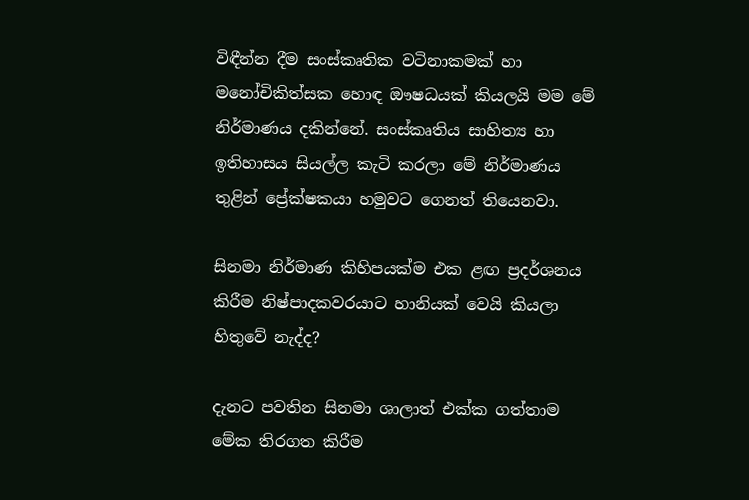විඳීන්න දීම සංස්කෘතික වටිනාකමක් හා මනෝචිකිත්සක හොඳ ඖෂධයක් කියලයි මම මේ නිර්මාණය දකින්නේ. සංස්කෘතිය සාහිත්‍ය හා ඉතිහාසය සියල්ල කැටි කරලා මේ නිර්මාණය තුළින් ප්‍රේක්ෂකයා හමුවට ගෙනත් තියෙනවා.

සිනමා නිර්මාණ කිහිපයක්ම එක ළඟ ප්‍රදර්ශනය කිරීම නිෂ්පාදකවරයාට හානියක් වෙයි කියලා හිතුවේ නැද්ද?

දැනට පවතින සිනමා ශාලාත් එක්ක ගත්තාම මේක තිරගත කිරීම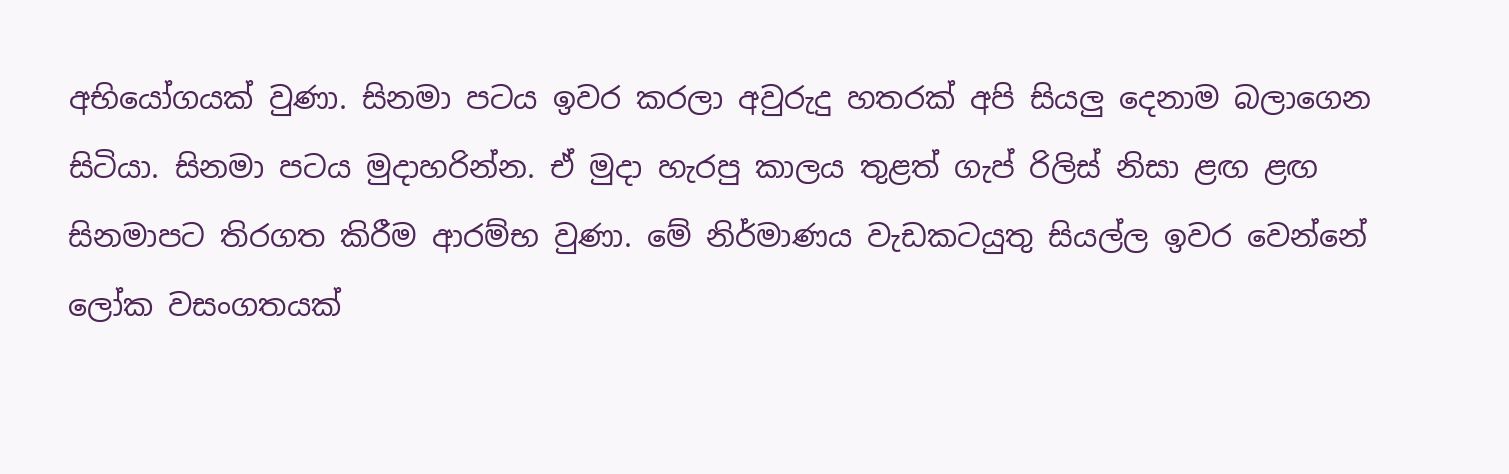අභියෝගයක් වුණා. සිනමා පටය ඉවර කරලා අවුරුදු හතරක් අපි සියලු දෙනාම බලාගෙන සිටියා. සිනමා පටය මුදාහරින්න. ඒ මුදා හැරපු කාලය තුළත් ගැප් රිලිස් නිසා ළඟ ළඟ සිනමාපට තිරගත කිරීම ආරම්භ වුණා. මේ නිර්මාණය වැඩකටයුතු සියල්ල ඉවර වෙන්නේ ලෝක වසංගතයක්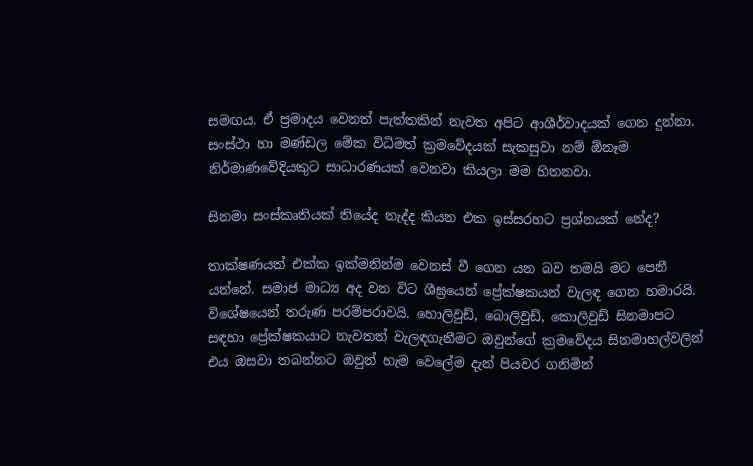සමඟය. ඒ ප්‍රමාදය වෙනත් පැත්තකින් නැවත අපිට ආශීර්වාදයක් ගෙන දුන්නා. සංස්ථා හා මණ්ඩල මේක විධිමත් ක්‍රමවේදයක් සැකසුවා නම් ඕනෑම නිර්මාණවේදියකුට සාධාරණයක් වෙනවා කියලා මම හිතනවා.

සිනමා සංස්කෘතියක් තියේද නැද්ද කියන එක ඉස්සරහට ප්‍රශ්නයක් නේද?

තාක්ෂණයත් එක්ක ඉක්මනින්ම වෙනස් වී ගෙන යන බව තමයි මට පෙනී යන්නේ. සමාජ මාධ්‍ය අද වන විට ශීඝ්‍රයෙන් ප්‍රේක්ෂකයන් වැලඳ ගෙන හමාරයි. විශේෂයෙන් තරුණ පරම්පරාවයි. හොලිවුඩ්, බොලිවුඩ්, කොලිවුඩ් සිනමාපට සඳහා ප්‍රේක්ෂකයාට නැවතත් වැලඳගැනීමට ඔවුන්ගේ ක්‍රමවේදය සිනමාහල්වලින් එය ඔසවා තබන්නට ඔවුන් හැම වෙලේම දැන් පියවර ගනිමින්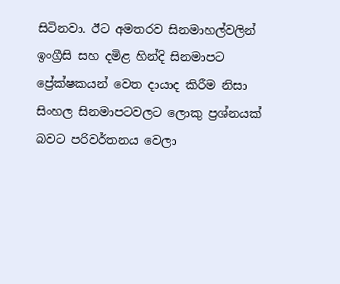සිටිනවා. ඊට අමතරව සිනමාහල්වලින් ඉංග්‍රීසි සහ දමිළ හින්දි සිනමාපට ප්‍රේක්ෂකයන් වෙත දායාද කිරීම නිසා සිංහල සිනමාපටවලට ලොකු ප්‍රශ්නයක් බවට පරිවර්තනය වෙලා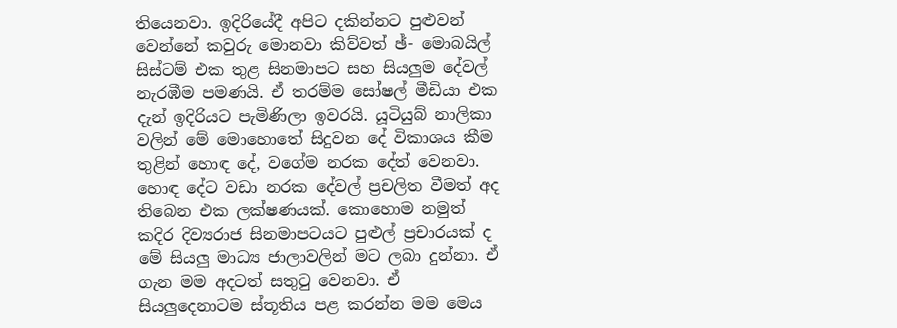තියෙනවා. ඉදිරියේදී අපිට දකින්නට පුළුවන් වෙන්නේ කවුරු මොනවා කිව්වත් ඡ්- මොබයිල් සිස්ටම් එක තුළ සිනමාපට සහ සියලුම දේවල් නැරඹීම පමණයි. ඒ තරම්ම සෝෂල් මීඩියා එක දැන් ඉදිරියට පැමිණිලා ඉවරයි. යූටියුබ් නාලිකා වලින් මේ මොහොතේ සිදුවන දේ විකාශය කීම තුළින් හොඳ දේ, වගේම නරක දේත් වෙනවා. හොඳ දේට වඩා නරක දේවල් ප්‍රචලිත වීමත් අද තිබෙන එක ලක්ෂණයක්. කොහොම නමුත් කදිර දිව්‍යරාජ සිනමාපටයට පුළුල් ප්‍රචාරයක් ද මේ සියලු මාධ්‍ය ජාලාවලින් මට ලබා දුන්නා. ඒ ගැන මම අදටත් සතුටු වෙනවා. ඒ සියලුදෙනාටම ස්තූතිය පළ කරන්න මම මෙය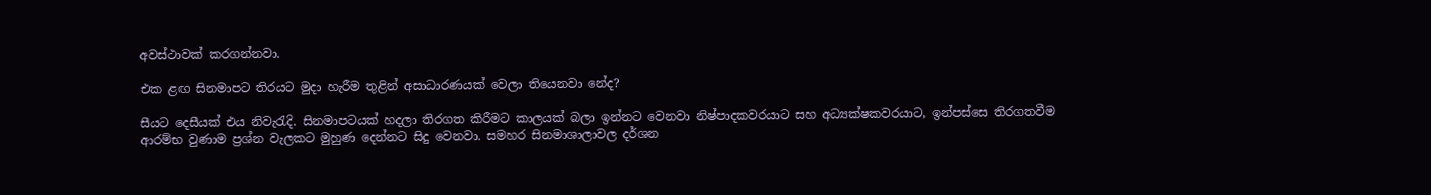අවස්ථාවක් කරගන්නවා.

එක ළඟ සිනමාපට තිරයට මුදා හැරීම තුළින් අසාධාරණයක් වෙලා තියෙනවා නේද?

සීයට දෙසීයක් එය නිවැරැදි. සිනමාපටයක් හදලා තිරගත කිරීමට කාලයක් බලා ඉන්නට වෙනවා නිෂ්පාදකවරයාට සහ අධ්‍යක්ෂකවරයාට, ඉන්පස්සෙ තිරගතවීම ආරම්භ වුණාම ප්‍රශ්න වැලකට මුහුණ දෙන්නට සිදු වෙනවා. සමහර සිනමාශාලාවල දර්ශන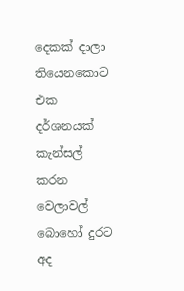දෙකක් දාලා තියෙනකොට එක දර්ශනයක් කැන්සල් කරන වෙලාවල් බොහෝ දුරට අද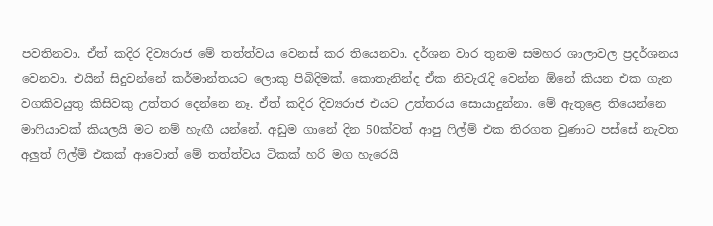පවතිනවා. ඒත් කදිර දිව්‍යරාජ මේ තත්ත්වය වෙනස් කර තියෙනවා. දර්ශන වාර තුනම සමහර ශාලාවල ප්‍රදර්ශනය වෙනවා. එයින් සිදුවන්නේ කර්මාන්තයට ලොකු පිබිදිමක්. කොතැනින්ද ඒක නිවැරැදි වෙන්න ඕනේ කියන එක ගැන වගකිවයුතු කිසිවකු උත්තර දෙන්නෙ නෑ. ඒත් කදිර දිව්‍යරාජ එයට උත්තරය සොයාදුන්නා. මේ ඇතුළෙ තියෙන්නෙ මාෆියාවක් කියලයි මට නම් හැඟී යන්නේ. අඩුම ගානේ දින 50ක්වත් ආපු ෆිල්ම් එක තිරගත වුණාට පස්සේ නැවත අලුත් ෆිල්ම් එකක් ආවොත් මේ තත්ත්වය ටිකක් හරි මග හැරෙයි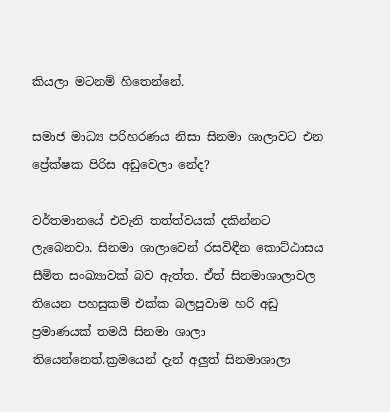කියලා මටනම් හිතෙන්නේ.

සමාජ මාධ්‍ය පරිහරණය නිසා සිනමා ශාලාවට එන ප්‍රේක්ෂක පිරිස අඩුවෙලා නේද?

වර්තමානයේ එවැනි තත්ත්වයක් දකින්නට ලැබෙනවා. සිනමා ශාලාවෙන් රසවිඳීන කොට්ඨාසය සීමිත සංඛ්‍යාවක් බව ඇත්ත. ඒත් සිනමාශාලාවල තියෙන පහසුකම් එක්ක බලපුවාම හරි අඩු ප්‍රමාණයක් තමයි සිනමා ශාලා තියෙන්නෙත්.ක්‍රමයෙන් දැන් අලුත් සිනමාශාලා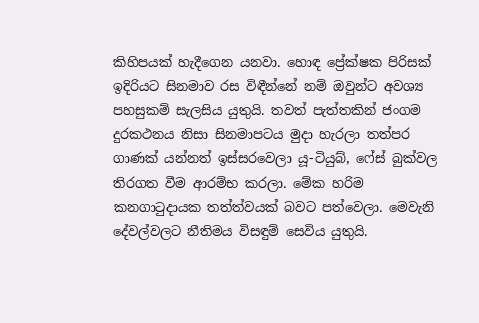කිහිපයක් හැදීගෙන යනවා. හොඳ ප්‍රේක්ෂක පිරිසක් ඉදිරියට සිනමාව රස විඳීන්නේ නම් ඔවුන්ට අවශ්‍ය පහසුකම් සැලසිය යුතුයි. තවත් පැත්තකින් ජංගම දුරකථනය නිසා සිනමාපටය මුදා හැරලා තත්පර ගාණක් යන්නත් ඉස්සරවෙලා යූ-ටියුබ්, ෆේස් බුක්වල තිරගත වීම ආරම්භ කරලා. මේක හරිම කනගාටුදායක තත්ත්වයක් බවට පත්වෙලා. මෙවැනි දේවල්වලට නීතිමය විසඳුම් සෙවිය යුතුයි.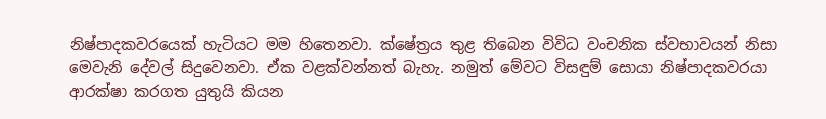නිෂ්පාදකවරයෙක් හැටියට මම හිතෙනවා. ක්ෂේත්‍රය තුළ තිබෙන විවිධ වංචනික ස්වභාවයන් නිසා මෙවැනි දේවල් සිදුවෙනවා. ඒක වළක්වන්නත් බැහැ. නමුත් මේවට විසඳුම් සොයා නිෂ්පාදකවරයා ආරක්ෂා කරගත යුතුයි කියන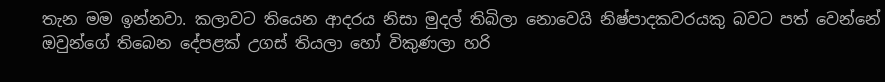තැන මම ඉන්නවා. කලාවට තියෙන ආදරය නිසා මුදල් තිබිලා නොවෙයි නිෂ්පාදකවරයකු බවට පත් වෙන්නේ ඔවුන්ගේ තිබෙන දේපළක් උගස් තියලා හෝ විකුණලා හරි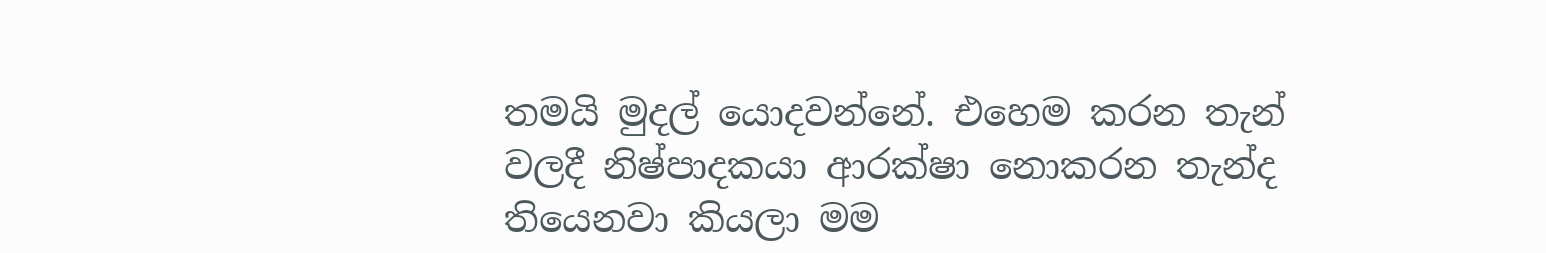තමයි මුදල් යොදවන්නේ. එහෙම කරන තැන් වලදී නිෂ්පාදකයා ආරක්ෂා නොකරන තැන්ද තියෙනවා කියලා මම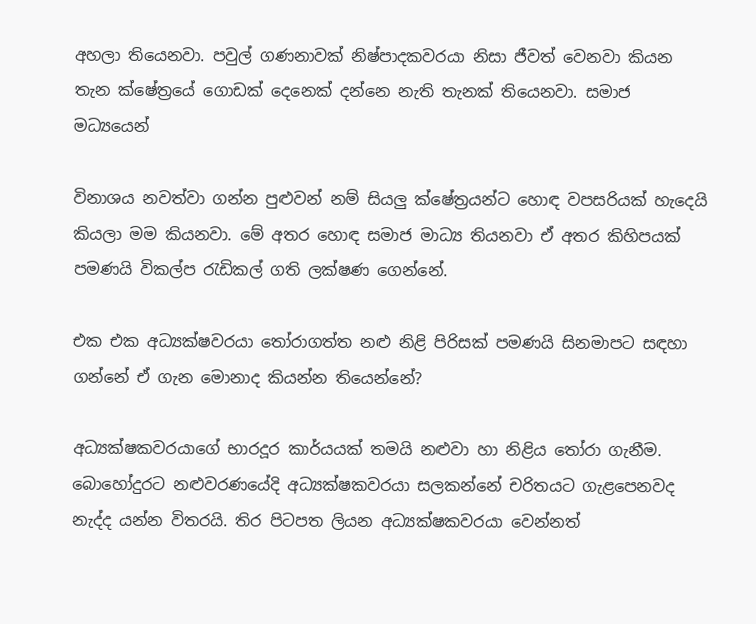අහලා තියෙනවා. පවුල් ගණනාවක් නිෂ්පාදකවරයා නිසා ජීවත් වෙනවා කියන තැන ක්ෂේත්‍රයේ ගොඩක් දෙනෙක් දන්නෙ නැති තැනක් තියෙනවා. සමාජ මධ්‍යයෙන්

විනාශය නවත්වා ගන්න පුළුවන් නම් සියලු ක්ෂේත්‍රයන්ට හොඳ වපසරියක් හැදෙයි කියලා මම කියනවා. මේ අතර හොඳ සමාජ මාධ්‍ය තියනවා ඒ අතර කිහිපයක් පමණයි විකල්ප රැඩිකල් ගති ලක්ෂණ ගෙන්නේ.

එක එක අධ්‍යක්ෂවරයා තෝරාගත්ත නළු නිළි පිරිසක් පමණයි සිනමාපට සඳහා ගන්නේ ඒ ගැන මොනාද කියන්න තියෙන්නේ?

අධ්‍යක්ෂකවරයාගේ භාරදූර කාර්යයක් තමයි නළුවා හා නිළිය තෝරා ගැනීම. බොහෝදුරට නළුවරණයේදි අධ්‍යක්ෂකවරයා සලකන්නේ චරිතයට ගැළපෙනවද නැද්ද යන්න විතරයි. තිර පිටපත ලියන අධ්‍යක්ෂකවරයා වෙන්නත්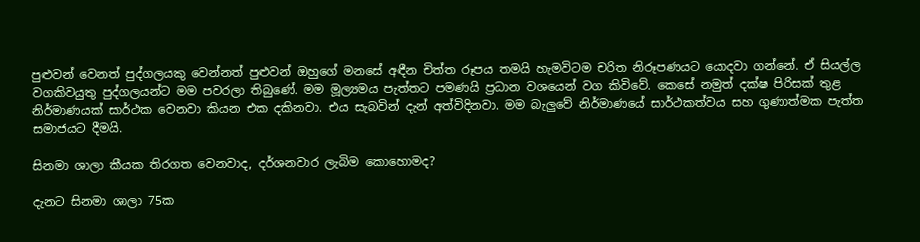පුළුවන් වෙනත් පුද්ගලයකු වෙන්නත් පුළුවන් ඔහුගේ මනසේ අඳීන චිත්ත රූපය තමයි හැමවිටම චරිත නිරූපණයට යොදවා ගන්නේ. ඒ සියල්ල වගකිවයුතු පුද්ගලයන්ට මම පවරලා තිබුණේ. මම මූල්‍යමය පැත්තට පමණයි ප්‍රධාන වශයෙන් වග කිවිවේ. කෙසේ නමුත් දක්ෂ පිරිසක් තුළ නිර්මාණයක් සාර්ථක වෙනවා කියන එක දකිනවා. එය සැබවින් දැන් අත්විදිනවා. මම බැලුවේ නිර්මාණයේ සාර්ථකත්වය සහ ගුණාත්මක පැත්ත සමාජයට දීමයි.

සිනමා ශාලා කීයක තිරගත වෙනවාද, දර්ශනවාර ලැබිම කොහොමද?

දැනට සිනමා ශාලා 75ක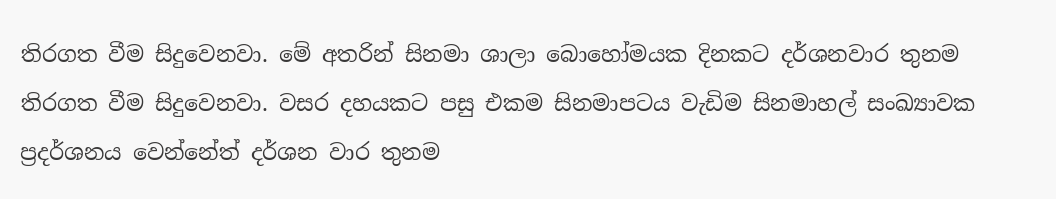තිරගත වීම සිදුවෙනවා. මේ අතරින් සිනමා ශාලා බොහෝමයක දිනකට දර්ශනවාර තුනම තිරගත වීම සිදුවෙනවා. වසර දහයකට පසු එකම සිනමාපටය වැඩිම සිනමාහල් සංඛ්‍යාවක ප්‍රදර්ශනය වෙන්නේත් දර්ශන වාර තුනම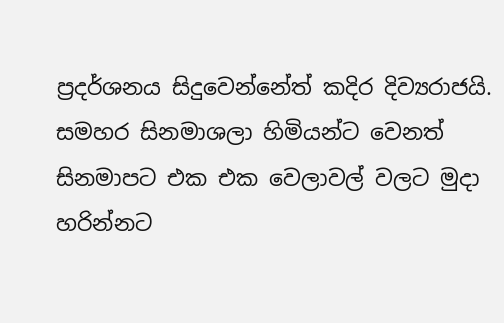ප්‍රදර්ශනය සිදුවෙන්නේත් කදිර දිව්‍යරාජයි. සමහර සිනමාශලා හිමියන්ට වෙනත් සිනමාපට එක එක වෙලාවල් වලට මුදා හරින්නට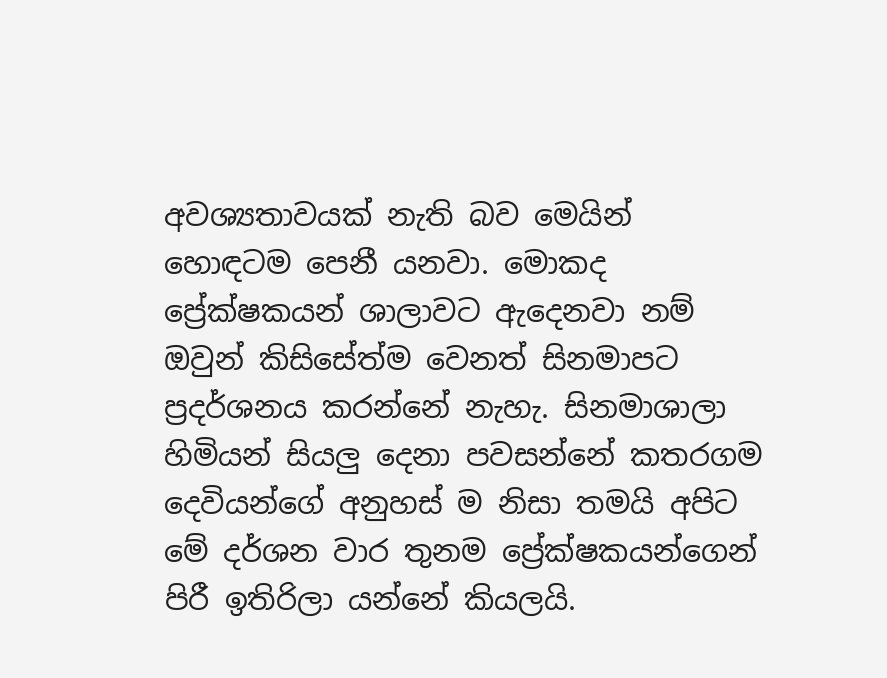අවශ්‍යතාවයක් නැති බව මෙයින් හොඳටම පෙනී යනවා. මොකද ප්‍රේක්ෂකයන් ශාලාවට ඇදෙනවා නම් ඔවුන් කිසිසේත්ම වෙනත් සිනමාපට ප්‍රදර්ශනය කරන්නේ නැහැ. සිනමාශාලා හිමියන් සියලු දෙනා පවසන්නේ කතරගම දෙවියන්ගේ අනුහස් ම නිසා තමයි අපිට මේ දර්ශන වාර තුනම ප්‍රේක්ෂකයන්ගෙන් පිරී ඉතිරිලා යන්නේ කියලයි.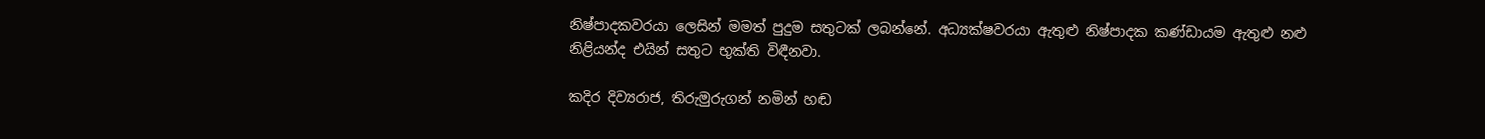නිෂ්පාදකවරයා ලෙසින් මමත් පුදුම සතුටක් ලබන්නේ. අධ්‍යක්ෂවරයා ඇතුළු නිෂ්පාදක කණ්ඩායම ඇතුළු නළු නිළියන්ද එයින් සතුට භුක්ති විඳීනවා.

කදිර දිව්‍යරාජ, තිරුමුරුගන් නමින් හඬ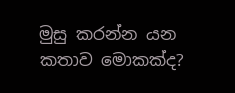මුසු කරන්න යන කතාව මොකක්ද?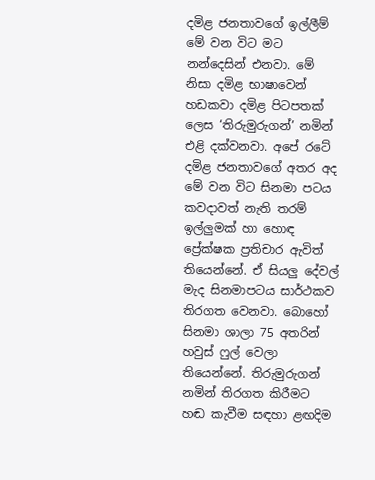දමිළ ජනතාවගේ ඉල්ලීම් මේ වන විට මට නන්දෙසින් එනවා. මේ නිසා දමිළ භාෂාවෙන් හඩකවා දමිළ පිටපතක් ලෙස ‘තිරුමුරුගන්’ නමින් එළි දක්වනවා. අපේ රටේ දමිළ ජනතාවගේ අතර අද මේ වන විට සිනමා පටය කවදාවත් නැති තරම් ඉල්ලුමක් හා හොඳ ප්‍රේක්ෂක ප්‍රතිචාර ඇවිත් තියෙන්නේ. ඒ සියලු දේවල් මැද සිනමාපටය සාර්ථකව තිරගත වෙනවා. බොහෝ සිනමා ශාලා 75 අතරින් හවුස් ෆුල් වෙලා තියෙන්නේ. තිරුමුරුගන් නමින් තිරගත කිරීමට හඬ කැවීම සඳහා ළඟදිම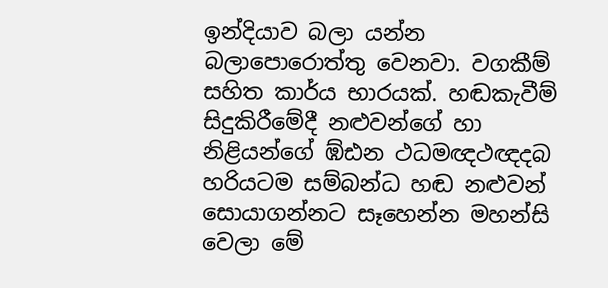ඉන්දියාව බලා යන්න බලාපොරොත්තු වෙනවා. වගකීම් සහිත කාර්ය භාරයක්. හඬකැවීම් සිදුකිරීමේදී නළුවන්ගේ හා නිළියන්ගේ ඹ්ඪන ථධමඥථඥදබ හරියටම සම්බන්ධ හඬ නළුවන් සොයාගන්නට සෑහෙන්න මහන්සි වෙලා මේ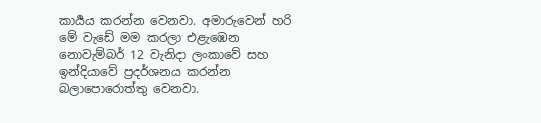කාර්‍යය කරන්න වෙනවා. අමාරුවෙන් හරි මේ වැඩේ මම කරලා එළැඹෙන නොවැම්බර් 12 වැනිදා ලංකාවේ සහ ඉන්දියාවේ ප්‍රදර්ශනය කරන්න බලාපොරොත්තු වෙනවා.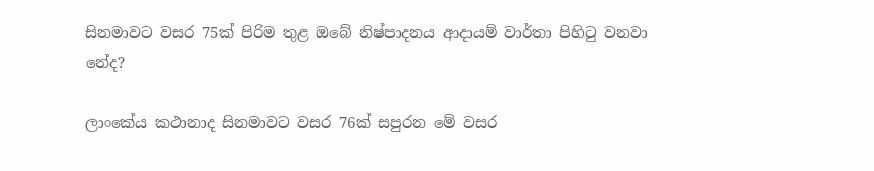සිනමාවට වසර 75ක් පිරිම තුළ ඔබේ නිෂ්පාදනය ආදායම් වාර්තා පිහිටු වනවා නේද?

ලාංකේය කථානාද සිනමාවට වසර 76ක් සපුරන මේ වසර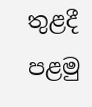තුළදී පළමු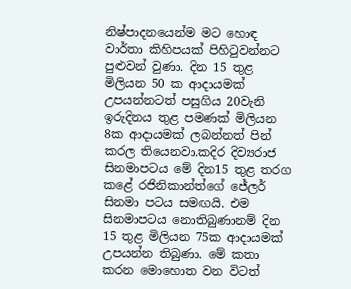නිෂ්පාදනයෙන්ම මට හොඳ වාර්තා කිහිපයක් පිහිටුවන්නට පුළුවන් වුණා. දින 15 තුළ මිලියන 50 ක ආදායමක් උපයන්නටත් පසුගිය 20වැනි ඉරුදිනය තුළ පමණක් මිලියන 8ක ආදායමක් ලබන්නත් පින් කරල තියෙනවා.කදිර දිව්‍යරාජ සිනමාපටය මේ දින15 තුළ තරග කළේ රජිනිකාන්ත්ගේ ජේලර් සිනමා පටය සමඟයි. එම සිනමාපටය නොතිබුණානම් දින 15 තුළ මිලියන 75ක ආදායමක් උපයන්න තිබුණා. මේ කතා කරන මොහොත වන විටත්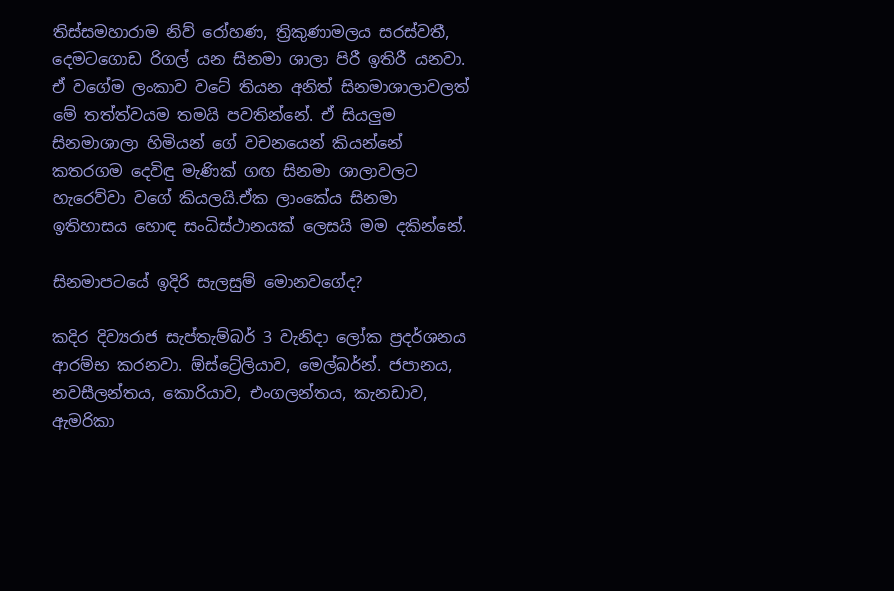තිස්සමහාරාම නිව් රෝහණ, ත්‍රිකුණාමලය සරස්වතී, දෙමටගොඩ රිගල් යන සිනමා ශාලා පිරී ඉතිරී යනවා. ඒ වගේම ලංකාව වටේ තියන අනිත් සිනමාශාලාවලත් මේ තත්ත්වයම තමයි පවතින්නේ. ඒ සියලුම සිනමාශාලා හිමියන් ගේ වචනයෙන් කියන්නේ කතරගම දෙවිඳු මැණික් ගඟ සිනමා ශාලාවලට හැරෙව්වා වගේ කියලයි.ඒක ලාංකේය සිනමා ඉතිහාසය හොඳ සංධිස්ථානයක් ලෙසයි මම දකින්නේ.

සිනමාපටයේ ඉදිරි සැලසුම් මොනවගේද?

කදිර දිව්‍යරාජ සැප්තැම්බර් 3 වැනිදා ලෝක ප්‍රදර්ශනය ආරම්භ කරනවා. ඕස්ට්‍රේලියාව, මෙල්බර්න්. ජපානය, නවසීලන්තය, කොරියාව, එංගලන්තය, කැනඩාව, ඇමරිකා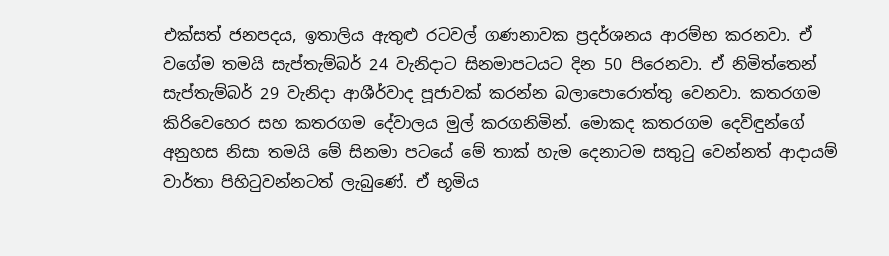එක්සත් ජනපදය, ඉතාලිය ඇතුළු රටවල් ගණනාවක ප්‍රදර්ශනය ආරම්භ කරනවා. ඒ වගේම තමයි සැප්තැම්බර් 24 වැනිදාට සිනමාපටයට දින 50 පිරෙනවා. ඒ නිමිත්තෙන් සැප්තැම්බර් 29 වැනිදා ආශීර්වාද පූජාවක් කරන්න බලාපොරොත්තු වෙනවා. කතරගම කිරිවෙහෙර සහ කතරගම දේවාලය මුල් කරගනිමින්. මොකද කතරගම දෙවිඳුන්ගේ අනුහස නිසා තමයි මේ සිනමා පටයේ මේ තාක් හැම දෙනාටම සතුටු වෙන්නත් ආදායම් වාර්තා පිහිටුවන්නටත් ලැබුණේ. ඒ භූමිය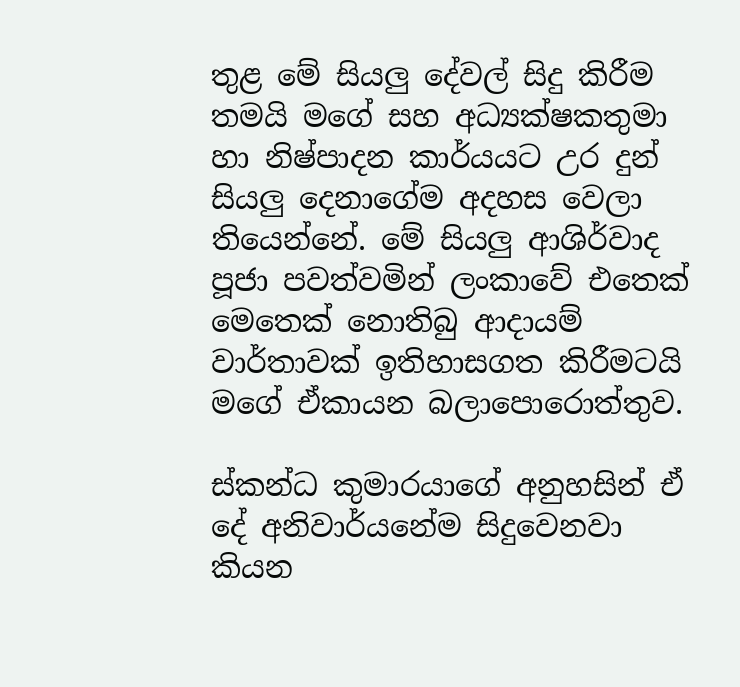තුළ මේ සියලු දේවල් සිදු කිරීම තමයි මගේ සහ අධ්‍යක්ෂකතුමා හා නිෂ්පාදන කාර්යයට උර දුන් සියලු දෙනාගේම අදහස වෙලා තියෙන්නේ. මේ සියලු ආශිර්වාද පූජා පවත්වමින් ලංකාවේ එතෙක් මෙතෙක් නොතිබු ආදායම් වාර්තාවක් ඉතිහාසගත කිරීමටයි මගේ ඒකායන බලාපොරොත්තුව.

ස්කන්ධ කුමාරයාගේ අනුහසින් ඒ දේ අනිවාර්යනේම සිදුවෙනවා කියන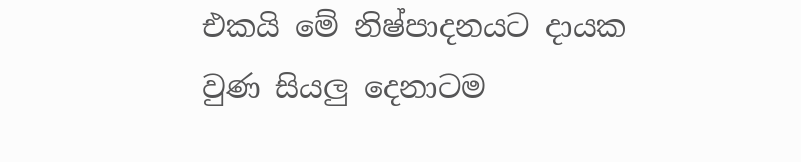එකයි මේ නිෂ්පාදනයට දායක වුණ සියලු දෙනාටම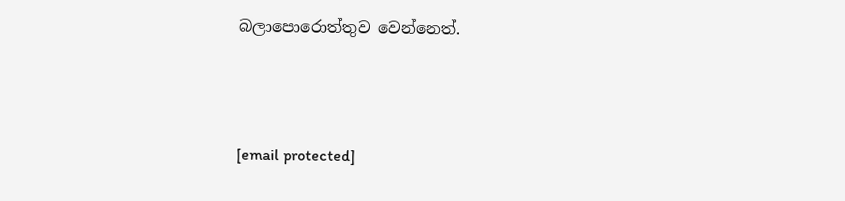බලාපොරොත්තුව වෙන්නෙත්.



[email protected]